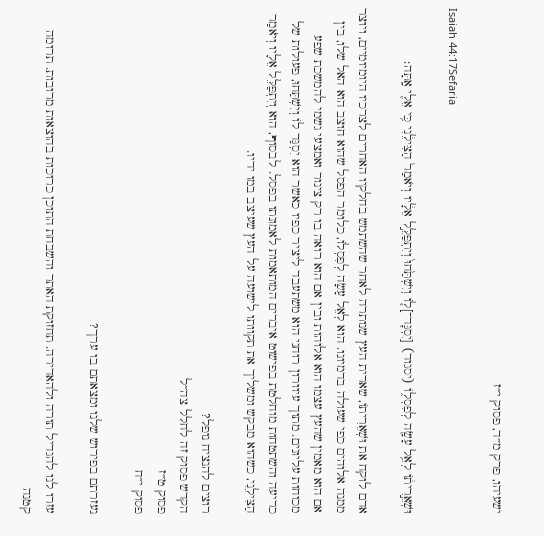ישעיהו, פרק מ״ד, פסוק י״ז

Isaiah 44:17Sefaria

וּשְׁאֵ֣רִית֔וֹ לְאֵ֥ל עָשָׂ֖ה לְפִסְל֑וֹ (יסגוד) [יִסְגׇּד־]ל֤וֹ וְיִשְׁתַּ֙חוּ֙ וְיִתְפַּלֵּ֣ל אֵלָ֔יו וְיֹאמַר֙ הַצִּילֵ֔נִי כִּ֥י אֵלִ֖י אָֽתָּה׃

אדם לוקח את וּשְׁאֵרִיתוֹ, שארית העץ שנותרה לאחר שהשתמש בחלקיו האחרים לצרכיו היומיומיים, ויוצר ממנה אלוהים כפי שעולה בדמיונו. הוא לְאֵל עָשָׂה לְפִסְלוֹ, כלומר הפסל שהוא חוצב הוא האל שלו, בין אם הוא מאמין שהעץ עצמו הוא אלוהות ובין אם הוא רואה בו רק צינור ואמצעי גשמי להמשכת שפע מכוחות עליונים. מתוך עיוורון רוחני הוא משתעבד ליציר כפיו כאשר הוא יִסְגַּד לוֹ וְיִשְׁתַּחוּ, פעולות של כריעה והשתטחות מוחלטת בפישוט איברים המותאמות לאמונתו בפסל. לבסוף, הוא וְיִתְפַּלֵּל אֵלָיו וְיֹאמַר הַצִּילֵנִי, כשהוא מבקש ומשליך את תקוותו לישועה על העץ שעיצב במו ידיו.

רוצים להנציח נופל?
הקדש פסוק זה לחלל צה״ל
פסוק ט״ז
פסוק י״ח

נעזרתם בפירוש שלנו ומצאתם בו ערך?

עזרו לנו להגדיל תורה ולהאדירה. תחזוקת האתר והשבחת התוכן כרוכות בהוצאות מרובות. תרומה קטנה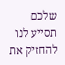שלכם תסייע לנו להחזיק את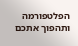הפלטפורמה ותהפוך אתכם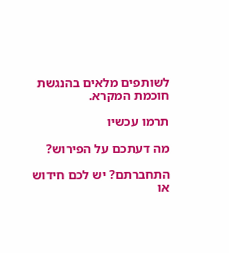לשותפים מלאים בהנגשת חוכמת המקרא.

תרמו עכשיו

מה דעתכם על הפירוש?

התחברתם? יש לכם חידוש או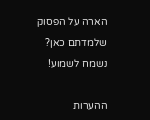הארה על הפסוק שלמדתם כאן? נשמח לשמוע!

ההערות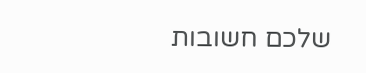שלכם חשובות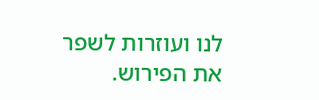לנו ועוזרות לשפר את הפירוש.